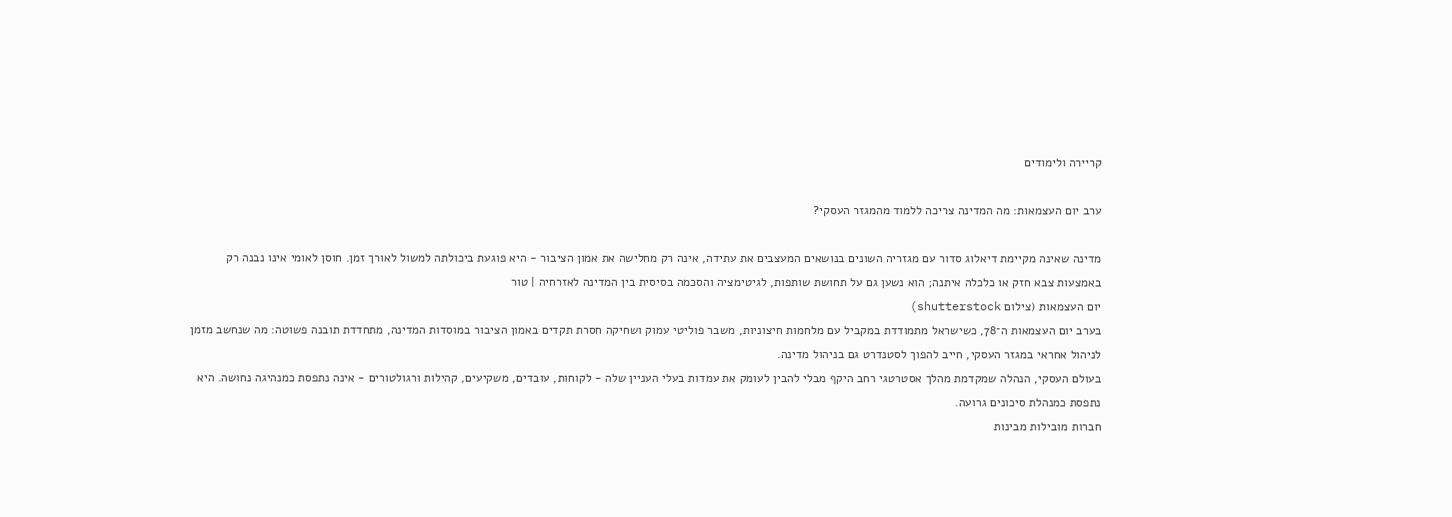קריירה ולימודים

ערב יום העצמאות: מה המדינה צריכה ללמוד מהמגזר העסקי?

מדינה שאינה מקיימת דיאלוג סדור עם מגזריה השונים בנושאים המעצבים את עתידה, אינה רק מחלישה את אמון הציבור - היא פוגעת ביכולתה למשול לאורך זמן. חוסן לאומי אינו נבנה רק באמצעות צבא חזק או כלכלה איתנה; הוא נשען גם על תחושת שותפות, לגיטימציה והסכמה בסיסית בין המדינה לאזרחיה | טור
יום העצמאות (צילום shutterstock)
בערב יום העצמאות ה־78, כשישראל מתמודדת במקביל עם מלחמות חיצוניות, משבר פוליטי עמוק ושחיקה חסרת תקדים באמון הציבור במוסדות המדינה, מתחדדת תובנה פשוטה: מה שנחשב מזמן לניהול אחראי במגזר העסקי, חייב להפוך לסטנדרט גם בניהול מדינה.
בעולם העסקי, הנהלה שמקדמת מהלך אסטרטגי רחב היקף מבלי להבין לעומק את עמדות בעלי העניין שלה - לקוחות, עובדים, משקיעים, קהילות ורגולטורים - אינה נתפסת כמנהיגה נחושה. היא נתפסת כמנהלת סיכונים גרועה.
חברות מובילות מבינות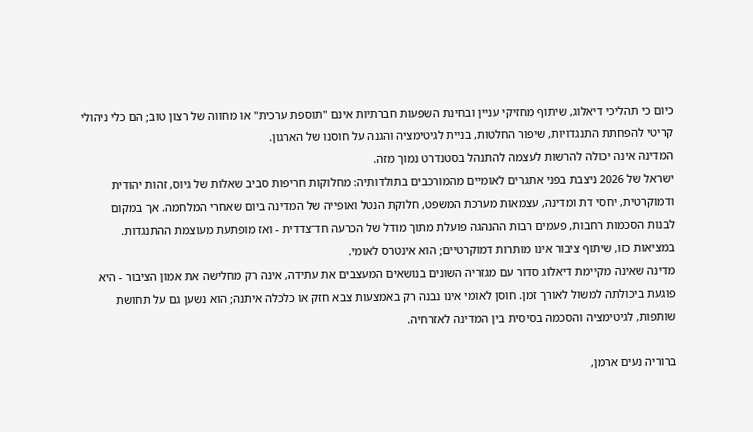כיום כי תהליכי דיאלוג, שיתוף מחזיקי עניין ובחינת השפעות חברתיות אינם "תוספת ערכית" או מחווה של רצון טוב; הם כלי ניהולי קריטי להפחתת התנגדויות, שיפור החלטות, בניית לגיטימציה והגנה על חוסנו של הארגון.
המדינה אינה יכולה להרשות לעצמה להתנהל בסטנדרט נמוך מזה.
ישראל של 2026 ניצבת בפני אתגרים לאומיים מהמורכבים בתולדותיה: מחלוקות חריפות סביב שאלות של גיוס, זהות יהודית ודמוקרטית, יחסי דת ומדינה, עצמאות מערכת המשפט, חלוקת הנטל ואופייה של המדינה ביום שאחרי המלחמה. אך במקום לבנות הסכמות רחבות, פעמים רבות ההנהגה פועלת מתוך מודל של הכרעה חד־צדדית - ואז מופתעת מעוצמת ההתנגדות.
במציאות כזו, שיתוף ציבור אינו מותרות דמוקרטיים; הוא אינטרס לאומי.
מדינה שאינה מקיימת דיאלוג סדור עם מגזריה השונים בנושאים המעצבים את עתידה, אינה רק מחלישה את אמון הציבור - היא פוגעת ביכולתה למשול לאורך זמן. חוסן לאומי אינו נבנה רק באמצעות צבא חזק או כלכלה איתנה; הוא נשען גם על תחושת שותפות, לגיטימציה והסכמה בסיסית בין המדינה לאזרחיה.

ברוריה נעים ארמן,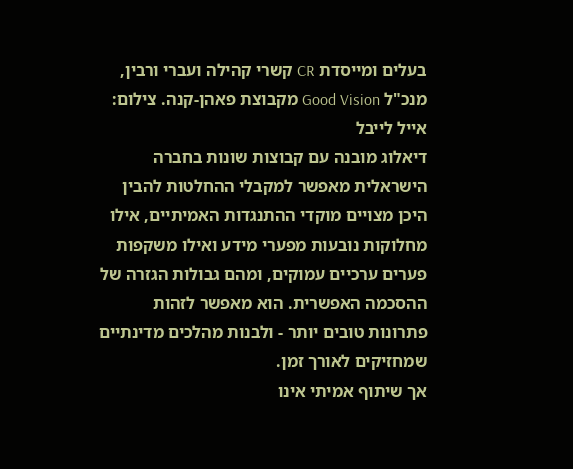בעלים ומייסדת CR קשרי קהילה ועברי ורבין, מנכ"ל Good Vision מקבוצת פאהן-קנה. צילום: אייל לייבל
דיאלוג מובנה עם קבוצות שונות בחברה הישראלית מאפשר למקבלי ההחלטות להבין היכן מצויים מוקדי ההתנגדות האמיתיים, אילו מחלוקות נובעות מפערי מידע ואילו משקפות פערים ערכיים עמוקים, ומהם גבולות הגזרה של ההסכמה האפשרית. הוא מאפשר לזהות פתרונות טובים יותר - ולבנות מהלכים מדינתיים שמחזיקים לאורך זמן.
אך שיתוף אמיתי אינו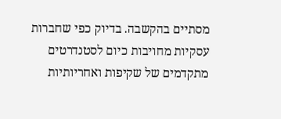מסתיים בהקשבה. בדיוק כפי שחברות עסקיות מחויבות כיום לסטנדרטים מתקדמים של שקיפות ואחריותיות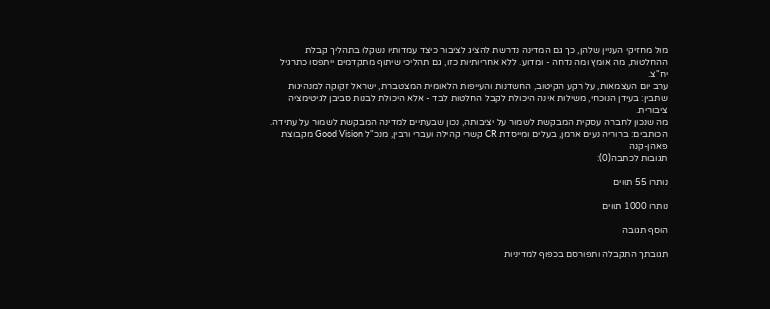מול מחזיקי העניין שלהן, כך גם המדינה נדרשת להציג לציבור כיצד עמדותיו נשקלו בתהליך קבלת ההחלטות, מה אומץ ומה נדחה - ומדוע. ללא אחריותיות כזו, גם תהליכי שיתוף מתקדמים ייתפסו כתרגיל יח"צ.
ערב יום העצמאות, על רקע הקיטוב, החשדנות והעייפות הלאומית המצטברת, ישראל זקוקה למנהיגות שתבין: בעידן הנוכחי, משילות אינה היכולת לקבל החלטות לבד - אלא היכולת לבנות סביבן לגיטימציה ציבורית.
מה שנכון לחברה עסקית המבקשת לשמור על יציבותה, נכון שבעתיים למדינה המבקשת לשמור על עתידה.
הכותבים: ברוריה נעים ארמן, בעלים ומייסדת CR קשרי קהילה ועברי ורבין, מנכ"ל Good Vision מקבוצת פאהן-קנה
תגובות לכתבה(0):

נותרו 55 תווים

נותרו 1000 תווים

הוסף תגובה

תגובתך התקבלה ותפורסם בכפוף למדיניות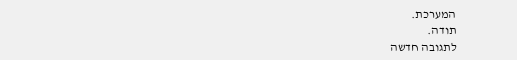המערכת.
תודה.
לתגובה חדשה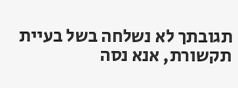תגובתך לא נשלחה בשל בעיית תקשורת, אנא נסה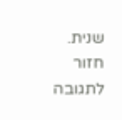שנית.
חזור לתגובה